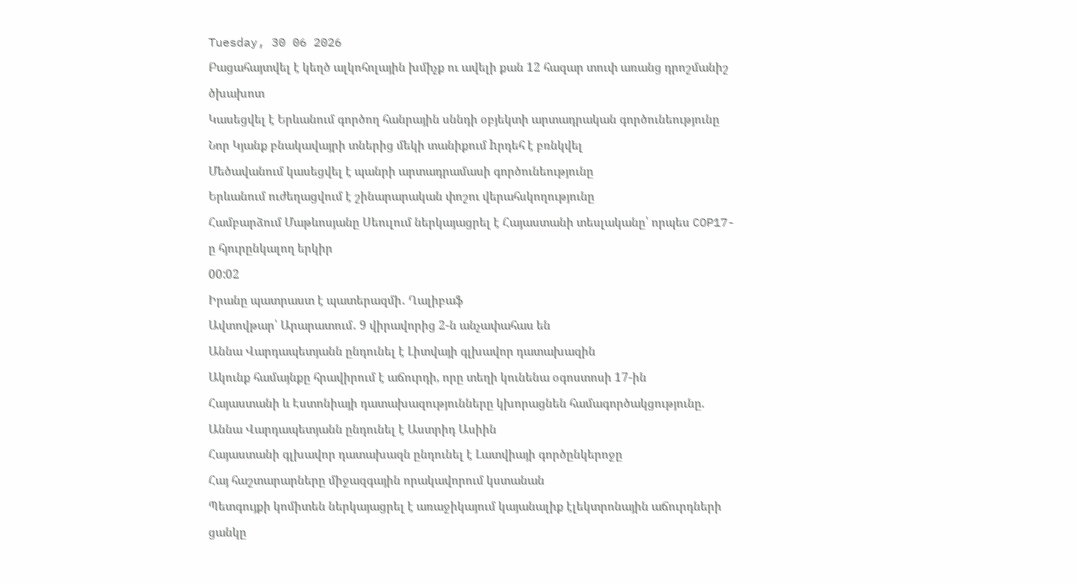Tuesday, 30 06 2026
Բացահայտվել է կեղծ ալկոհոլային խմիչք ու ավելի քան 12 հազար տուփ առանց դրոշմանիշ ծխախոտ
Կասեցվել է Երևանում գործող հանրային սննդի օբյեկտի արտադրական գործունեությունը
Նոր Կյանք բնակավայրի տներից մեկի տանիքում hրդեհ է բռնկվել
Մեծավանում կասեցվել է պանրի արտադրամասի գործունեությունը
Երևանում ուժեղացվում է շինարարական փոշու վերահսկողությունը
Համբարձում Մաթևոսյանը Սեուլում ներկայացրել է Հայաստանի տեսլականը՝ որպես COP17-ը հյուրընկալող երկիր
00:02
Իրանը պատրաստ է պատերազմի․ Ղալիբաֆ
Ավտովթար՝ Արարատում․ 9 վիրավորից 2-ն անչափահաս են
Աննա Վարդապետյանն ընդունել է Լիտվայի գլխավոր դատախազին
Ակունք համայնքը հրավիրում է աճուրդի, որը տեղի կունենա օգոստոսի 17-ին
Հայաստանի և Էստոնիայի դատախազությունները կխորացնեն համագործակցությունը. Աննա Վարդապետյանն ընդունել է Աստրիդ Ասիին
Հայաստանի գլխավոր դատախազն ընդունել է Լատվիայի գործընկերոջը
Հայ հաշտարարները միջազգային որակավորում կստանան
Պետգույքի կոմիտեն ներկայացրել է առաջիկայում կայանալիք էլեկտրոնային աճուրդների ցանկը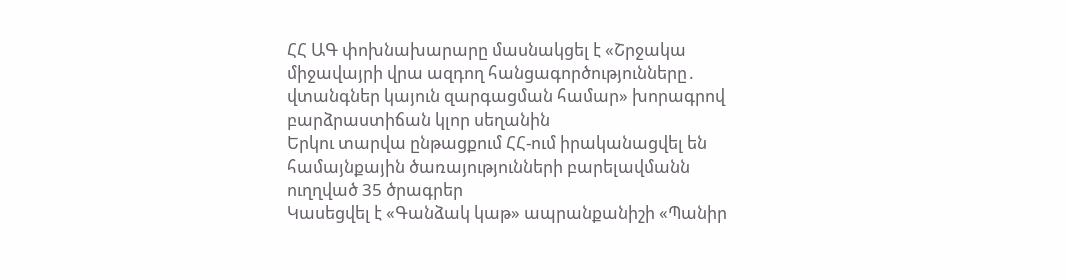ՀՀ ԱԳ փոխնախարարը մասնակցել է «Շրջակա միջավայրի վրա ազդող հանցագործությունները․ վտանգներ կայուն զարգացման համար» խորագրով բարձրաստիճան կլոր սեղանին
Երկու տարվա ընթացքում ՀՀ-ում իրականացվել են համայնքային ծառայությունների բարելավմանն ուղղված 35 ծրագրեր
Կասեցվել է «Գանձակ կաթ» ապրանքանիշի «Պանիր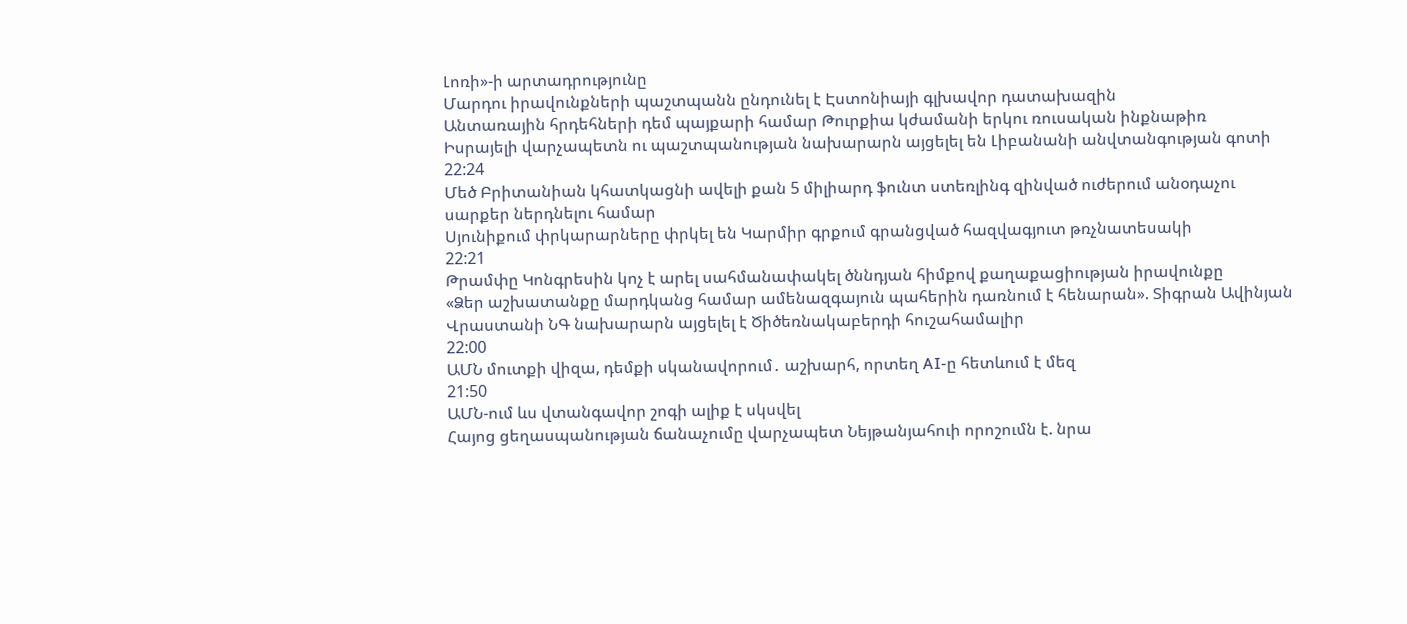Լոռի»-ի արտադրությունը
Մարդու իրավունքների պաշտպանն ընդունել է Էստոնիայի գլխավոր դատախազին
Անտառային հրդեհների դեմ պայքարի համար Թուրքիա կժամանի երկու ռուսական ինքնաթիռ
Իսրայելի վարչապետն ու պաշտպանության նախարարն այցելել են Լիբանանի անվտանգության գոտի
22:24
Մեծ Բրիտանիան կհատկացնի ավելի քան 5 միլիարդ ֆունտ ստեռլինգ զինված ուժերում անօդաչու սարքեր ներդնելու համար
Սյունիքում փրկարարները փրկել են Կարմիր գրքում գրանցված հազվագյուտ թռչնատեսակի
22:21
Թրամփը Կոնգրեսին կոչ է արել սահմանափակել ծննդյան հիմքով քաղաքացիության իրավունքը
«Ձեր աշխատանքը մարդկանց համար ամենազգայուն պահերին դառնում է հենարան». Տիգրան Ավինյան
Վրաստանի ՆԳ նախարարն այցելել է Ծիծեռնակաբերդի հուշահամալիր
22:00
ԱՄՆ մուտքի վիզա, դեմքի սկանավորում․ աշխարհ, որտեղ AI-ը հետևում է մեզ
21:50
ԱՄՆ-ում ևս վտանգավոր շոգի ալիք է սկսվել
Հայոց ցեղասպանության ճանաչումը վարչապետ Նեյթանյահուի որոշումն է. նրա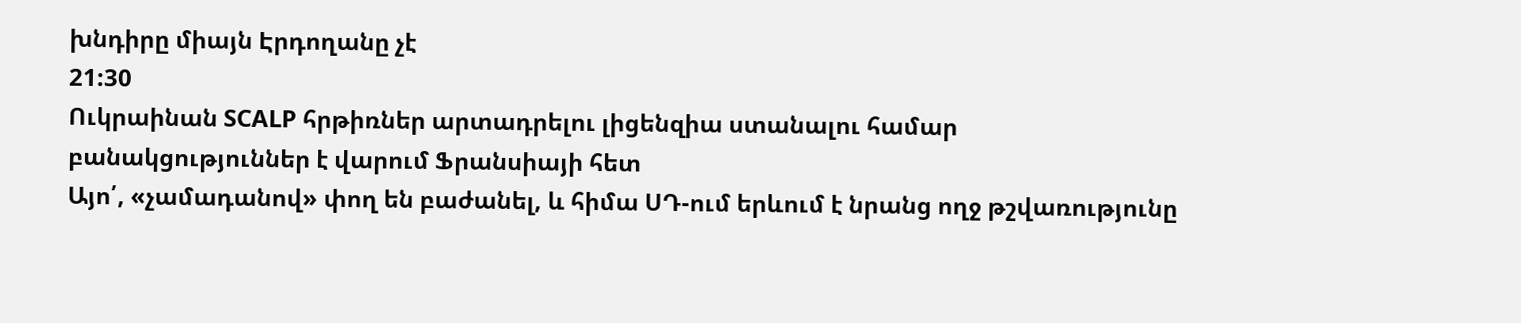խնդիրը միայն Էրդողանը չէ
21:30
Ուկրաինան SCALP հրթիռներ արտադրելու լիցենզիա ստանալու համար բանակցություններ է վարում Ֆրանսիայի հետ
Այո՛, «չամադանով» փող են բաժանել, և հիմա ՍԴ-ում երևում է նրանց ողջ թշվառությունը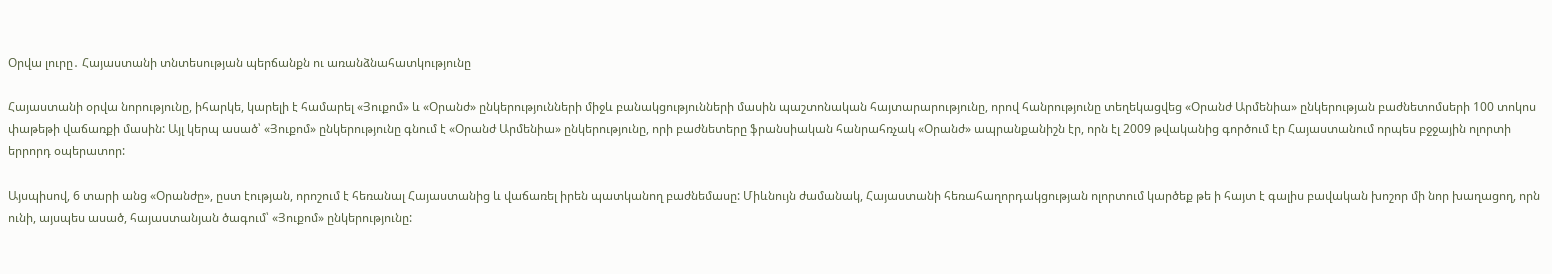Օրվա լուրը․ Հայաստանի տնտեսության պերճանքն ու առանձնահատկությունը

Հայաստանի օրվա նորությունը, իհարկե, կարելի է համարել «Յուքոմ» և «Օրանժ» ընկերությունների միջև բանակցությունների մասին պաշտոնական հայտարարությունը, որով հանրությունը տեղեկացվեց «Օրանժ Արմենիա» ընկերության բաժնետոմսերի 100 տոկոս փաթեթի վաճառքի մասին: Այլ կերպ ասած՝ «Յուքոմ» ընկերությունը գնում է «Օրանժ Արմենիա» ընկերությունը, որի բաժնետերը ֆրանսիական հանրահռչակ «Օրանժ» ապրանքանիշն էր, որն էլ 2009 թվականից գործում էր Հայաստանում որպես բջջային ոլորտի երրորդ օպերատոր:

Այսպիսով, 6 տարի անց «Օրանժը», ըստ էության, որոշում է հեռանալ Հայաստանից և վաճառել իրեն պատկանող բաժնեմասը: Միևնույն ժամանակ, Հայաստանի հեռահաղորդակցության ոլորտում կարծեք թե ի հայտ է գալիս բավական խոշոր մի նոր խաղացող, որն ունի, այսպես ասած, հայաստանյան ծագում՝ «Յուքոմ» ընկերությունը: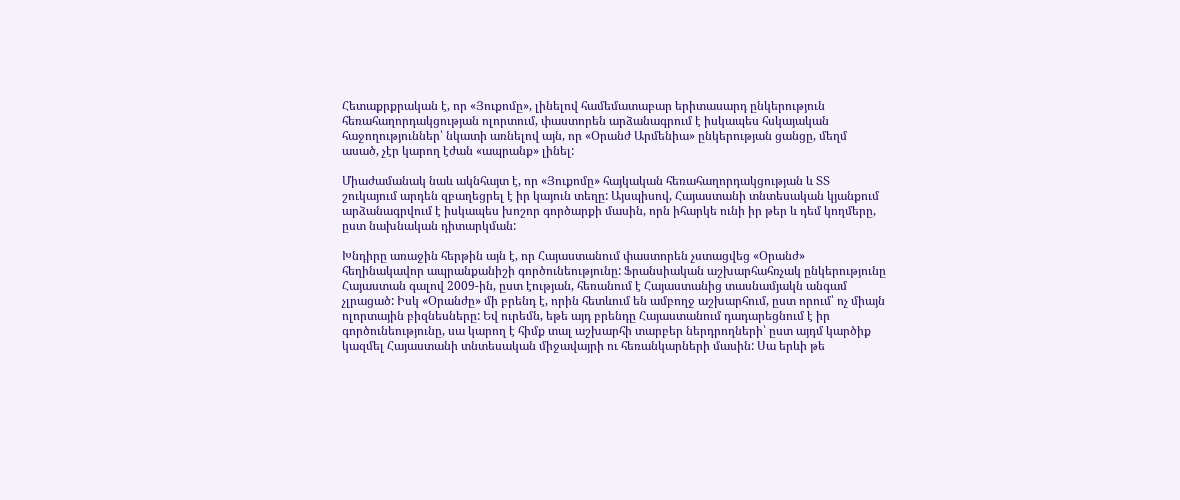Հետաքրքրական է, որ «Յուքոմը», լինելով համեմատաբար երիտասարդ ընկերություն հեռահաղորդակցության ոլորտում, փաստորեն արձանագրում է իսկապես հսկայական հաջողություններ՝ նկատի առնելով այն, որ «Օրանժ Արմենիա» ընկերության ցանցը, մեղմ ասած, չէր կարող էժան «ապրանք» լինել:

Միաժամանակ նաև ակնհայտ է, որ «Յուքոմը» հայկական հեռահաղորդակցության և ՏՏ շուկայում արդեն զբաղեցրել է իր կայուն տեղը: Այսպիսով, Հայաստանի տնտեսական կյանքում արձանագրվում է իսկապես խոշոր գործարքի մասին, որն իհարկե ունի իր թեր և դեմ կողմերը, ըստ նախնական դիտարկման:

Խնդիրը առաջին հերթին այն է, որ Հայաստանում փաստորեն չստացվեց «Օրանժ» հեղինակավոր ապրանքանիշի գործունեությունը: Ֆրանսիական աշխարհահռչակ ընկերությունը Հայաստան գալով 2009-ին, ըստ էության, հեռանում է Հայաստանից տասնամյակն անգամ չլրացած: Իսկ «Օրանժը» մի բրենդ է, որին հետևում են ամբողջ աշխարհում, ըստ որում՝ ոչ միայն ոլորտային բիզնեսները: Եվ ուրեմն, եթե այդ բրենդը Հայաստանում դադարեցնում է իր գործունեությունը, սա կարող է հիմք տալ աշխարհի տարբեր ներդրողների՝ ըստ այդմ կարծիք կազմել Հայաստանի տնտեսական միջավայրի ու հեռանկարների մասին: Սա երևի թե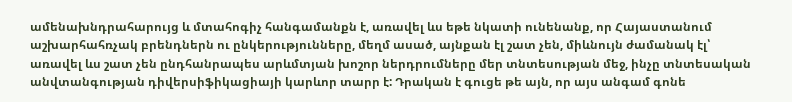ամենախնդրահարույց և մտահոգիչ հանգամանքն է, առավել ևս եթե նկատի ունենանք, որ Հայաստանում աշխարհահռչակ բրենդներն ու ընկերությունները, մեղմ ասած, այնքան էլ շատ չեն, միևնույն ժամանակ էլ՝ առավել ևս շատ չեն ընդհանրապես արևմտյան խոշոր ներդրումները մեր տնտեսության մեջ, ինչը տնտեսական անվտանգության դիվերսիֆիկացիայի կարևոր տարր է: Դրական է գուցե թե այն, որ այս անգամ գոնե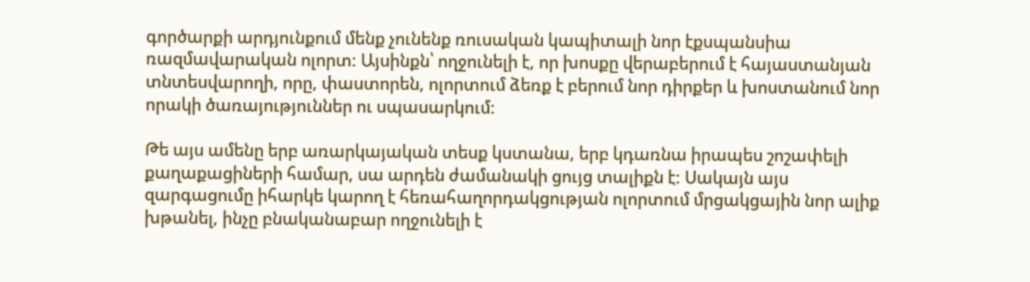գործարքի արդյունքում մենք չունենք ռուսական կապիտալի նոր էքսպանսիա ռազմավարական ոլորտ: Այսինքն՝ ողջունելի է, որ խոսքը վերաբերում է հայաստանյան տնտեսվարողի, որը, փաստորեն, ոլորտում ձեռք է բերում նոր դիրքեր և խոստանում նոր որակի ծառայություններ ու սպասարկում:

Թե այս ամենը երբ առարկայական տեսք կստանա, երբ կդառնա իրապես շոշափելի քաղաքացիների համար, սա արդեն ժամանակի ցույց տալիքն է: Սակայն այս զարգացումը իհարկե կարող է հեռահաղորդակցության ոլորտում մրցակցային նոր ալիք խթանել, ինչը բնականաբար ողջունելի է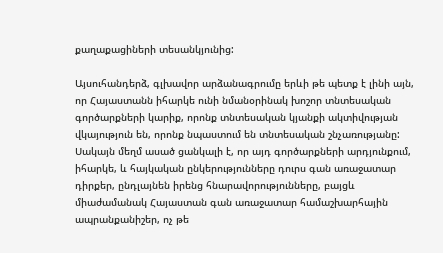քաղաքացիների տեսանկյունից:

Այսուհանդերձ, գլխավոր արձանագրումը երևի թե պետք է լինի այն, որ Հայաստանն իհարկե ունի նմանօրինակ խոշոր տնտեսական գործարքների կարիք, որոնք տնտեսական կյանքի ակտիվության վկայություն են, որոնք նպաստում են տնտեսական շնչառությանը: Սակայն մեղմ ասած ցանկալի է, որ այդ գործարքների արդյունքում, իհարկե, և հայկական ընկերությունները դուրս գան առաջատար դիրքեր, ընդլայնեն իրենց հնարավորությունները, բայցև միաժամանակ Հայաստան գան առաջատար համաշխարհային ապրանքանիշեր, ոչ թե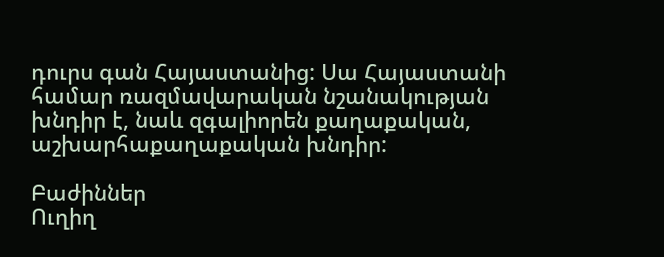դուրս գան Հայաստանից: Սա Հայաստանի համար ռազմավարական նշանակության խնդիր է, նաև զգալիորեն քաղաքական, աշխարհաքաղաքական խնդիր:

Բաժիններ
Ուղիղ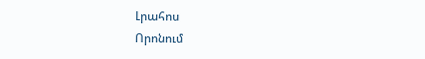Լրահոս
Որոնում